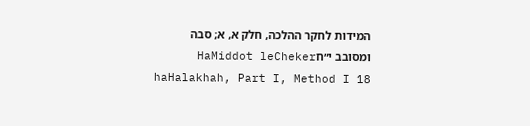המידות לחקר ההלכה, חלק א, א; סבה ומסובב י״חHaMiddot leCheker haHalakhah, Part I, Method I 18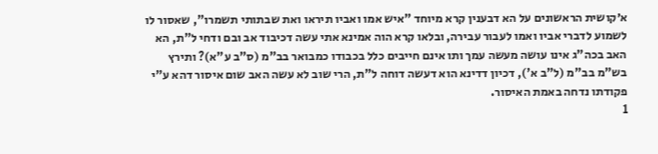א׳קושית הראשונים על הא דבענין קרא מיוחד "איש אמו ואביו תיראו ואת שבתותי תשמרו", שאסור לו לשמוע לדברי אביו ואמו לעבור עבירה, ובלאו קרא הוה אמינא אתי עשה דכיבוד אב ובם ודחי ל"ת, הא האב בכה"ג אינו עושה מעשה עמך ותו אינם חייבים כלל בכבודו כמבואר בב"מ (ס"ב ע"א)? ותירץ בש"מ בב"מ (ל"ב א'), דכיון דדינא הוא דעשה דוחה ל"ת, הרי שוב לא עשה האב שום איסור דהא ע"י פקודתו נדחה באמת האיסור.
1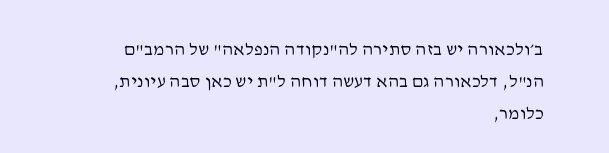ב׳ולכאורה יש בזה סתירה לה"נקודה הנפלאה" של הרמב"ם הנ"ל, דלכאורה גם בהא דעשה דוחה ל"ת יש כאן סבה עיונית, כלומר,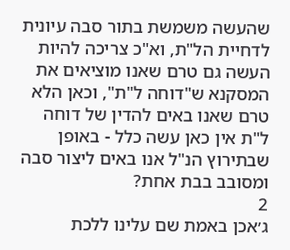שהעשה משמשת בתור סבה עיונית לדחיית הל"ת, וא"כ צריכה להיות העשה גם טרם שאנו מוציאים את המסקנא ש"דוחה ל"ת", וכאן הלא טרם שאנו באים להדין של דוחה ל"ת אין כאן עשה כלל - באופן שבתירוץ הנ"ל אנו באים ליצור סבה ומסובב בבת אחת?
2
ג׳אכן באמת שם עלינו ללכת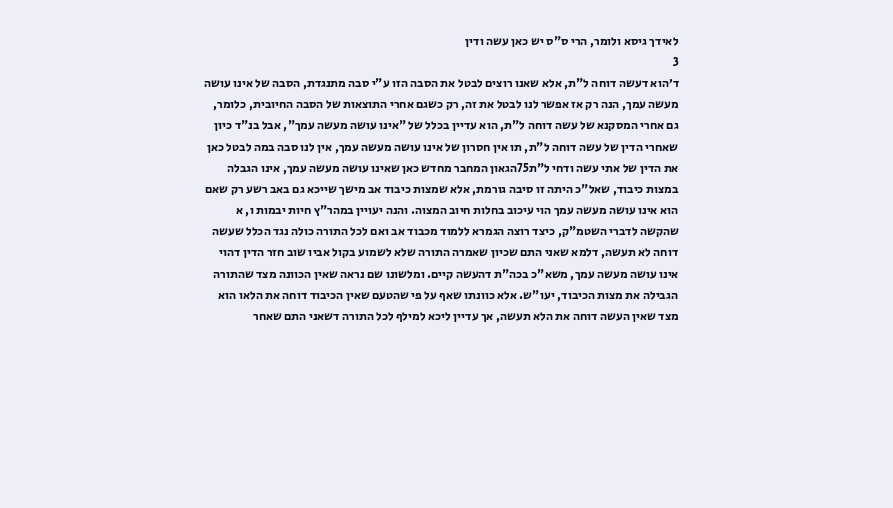לאידך גיסא ולומר, הרי ס"ס יש כאן עשה ודין
3
ד׳הוא דעשה דוחה ל"ת, אלא שאנו רוצים לבטל את הסבה הזו ע"י סבה מתנגדת, הסבה של אינו עושה מעשה עמך, הנה רק אז אפשר לנו לבטל את זה, רק כשגם אחרי התוצאות של הסבה החיובית, כלומר, גם אחרי המסקנא של עשה דוחה ל"ת, הוא עדיין בכלל של "אינו עושה מעשה עמך", אבל בנ"ד כיון שאחרי הדין של עשה דוחה ל"ת, תו אין חסרון של אינו עושה מעשה עמך, אין לנו סבה במה לבטל כאן את הדין של אתי עשה ודחי ל"ת75הגאון המחבר מחדש כאן שאינו עושה מעשה עמך, אינו הגבלה במצות כיבוד, שאל"כ היתה זו סיבה גורמת, אלא שמצות כיבוד אב מישך שייכא גם באב רשע רק שאם הוא אינו עושה מעשה עמך הוי עיכוב בחלות חיוב המצוה. והנה יעויין במהר"ץ חיות יבמות ו, א שהקשה לדברי השטמ"ק, כיצד רוצה הגמרא ללמוד מכבוד אב ואם לכל התורה כולה נגד הכלל שעשה דוחה לא תעשה, דלמא שאני התם שכיון שאמרה התורה שלא לשמוע בקול אביו שוב חזר הדין דהוי אינו עושה מעשה עמך, משא"כ בכה"ת דהעשה קיים. ומלשונו שם נראה שאין הכוונה מצד שהתורה הגבילה את מצות הכיבוד, יעו"ש. אלא כוונתו שאף על פי שהטעם שאין הכיבוד דוחה את הלאו הוא מצד שאין העשה דוחה את הלא תעשה, אך עדיין ליכא למילף לכל התורה דשאני התם שאחר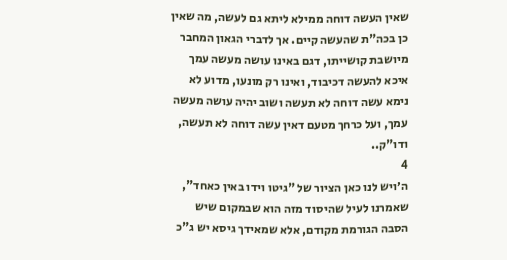שאין העשה דוחה ממילא ליתא גם לעשה, מה שאין כן בכה"ת שהעשה קיים. אך לדברי הגאון המחבר מיושבת קושייתו, דגם באינו עושה מעשה עמך איכא להעשה דכיבוד, ואינו רק מונעו, מדוע לא נימא עשה דוחה לא תעשה ושוב יהיה עושה מעשה עמך, ועל כרחך מטעם דאין עשה דוחה לא תעשה, ודו"ק..
4
ה׳ויש לנו כאן הציור של "גיטו וידו באין כאחד", שאמרנו לעיל שהיסוד מזה הוא שבמקום שיש הסבה הגורמת מקודם, אלא שמאידך גיסא יש ג"כ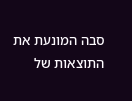סבה המונעת את התוצאות של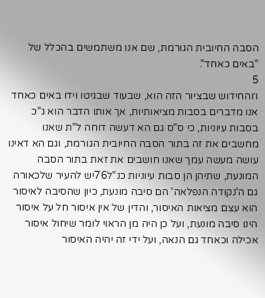הסבה החיובית הגורמת, שם אנו משתמשים בהכלל של "באים כאחד".
5
ו׳והחידוש שבציור הזה הוא, שבעוד שבגיטו וידו באים כאחד אנו מדברים בסבות מציאותיות, אך אותו הדבר הוא ג"כ בסבות עיוניות, כי ס"ס גם הא דעשה דוחה ל"ת שאנו מחשבים את זה בתור הסבה החיובית הגורמת, וגם הא דאינו עושה מעשה עמך שאנו חושבים את זאת בתור הסבה המונעת, שתיהן הן סבות עיוניות כנ"ל76יש להעיר שלכאורה גם ה'נקודה הנפלאה' הם סיבה מונעת, כיון שהסיבה לאיסור הוא עצם מציאות האיסור, והדין של אין איסור חל על איסור הינו סיבה מונעת, ועל כן היה מן הראוי לומר שיחול איסור אכילה וכאחד גם הנאה, ועל ידי זה יהיה האיסור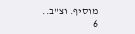מוסיף. וצ"ב..
6